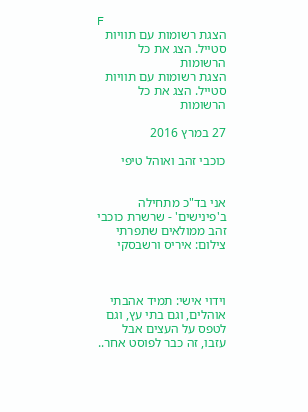F
הצגת רשומות עם תוויות סטייל. הצג את כל הרשומות
הצגת רשומות עם תוויות סטייל. הצג את כל הרשומות

27 במרץ 2016

כוכבי זהב ואוהל טיפי


אני בד"כ מתחילה ב'פינישים' - שרשרת כוכבי זהב ממולאים שתפרתי   צילום: איריס ורשבסקי



וידוי אישי: תמיד אהבתי אוהלים, וגם בתי עץ, וגם לטפס על העצים אבל עזבו, זה כבר לפוסט אחר..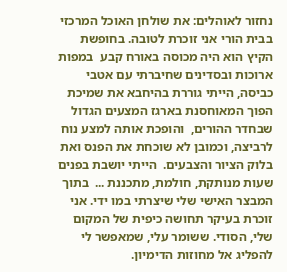נחזור לאוהלים: את שולחן האוכל המרכזי בבית הורי אני זוכרת לטובה. בחופשת הקיץ הוא היה מכוסה באורח קבע  במפות ארוכות ובסדינים שחיברתי עם אטבי  כביסה, הייתי גוררת בהיחבא את שמיכת הפוך המאוחסנת בארגז המצעים הגדול שבחדר ההורים,  והופכת אותה למצע נוח לרביצה, וכמובן לא שוכחת את הפנס ואת בלוק הציור והצבעים.  הייתי יושבת בפנים שעות מנותקת, חולמת, מתכננת ...  בתוך המבצר האישי שלי שיצרתי במו ידי. אני זוכרת בעיקר תחושה כיפית של המקום שלי, הסודי. ששומר עלי, שמאפשר לי להפליג אל מחוזות הדימיון.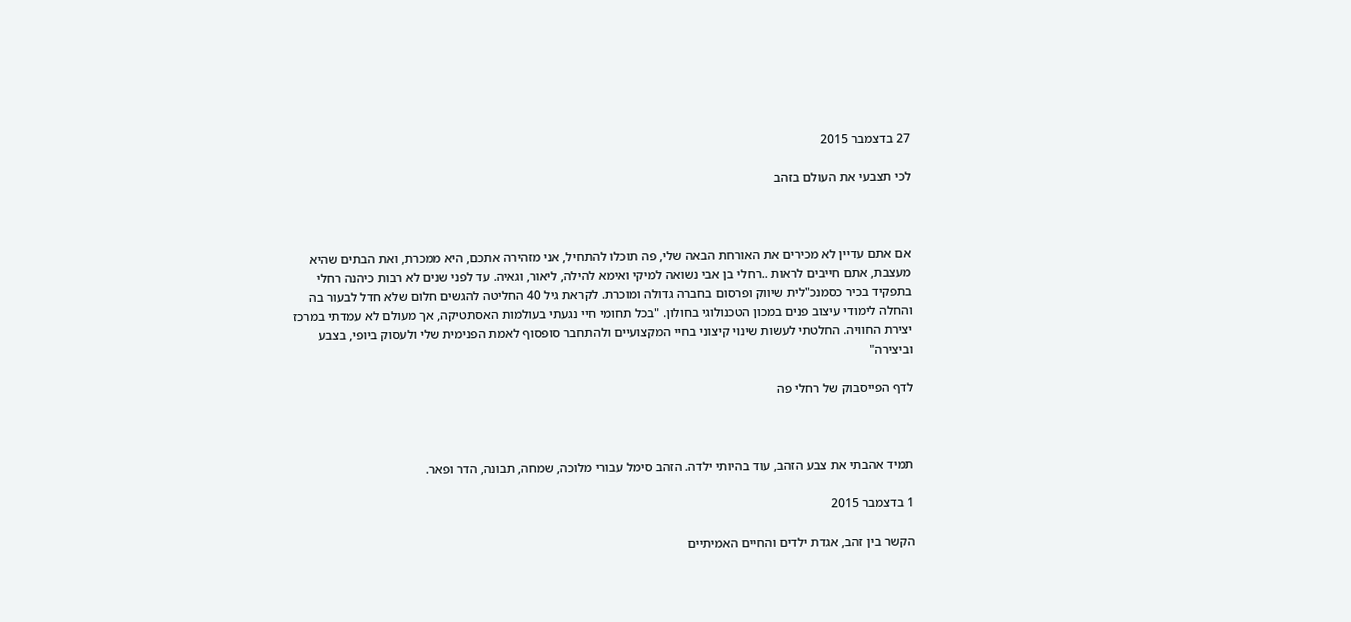27 בדצמבר 2015

לכי תצבעי את העולם בזהב



אם אתם עדיין לא מכירים את האורחת הבאה שלי, פה תוכלו להתחיל, אני מזהירה אתכם, היא ממכרת, ואת הבתים שהיא מעצבת, אתם חייבים לראות ..רחלי בן אבי נשואה למיקי ואימא להילה, ליאור, וגאיה. עד לפני שנים לא רבות כיהנה רחלי בתפקיד בכיר כסמנכ"לית שיווק ופרסום בחברה גדולה ומוכרת. לקראת גיל 40 החליטה להגשים חלום שלא חדל לבעור בה והחלה לימודי עיצוב פנים במכון הטכנולוגי בחולון. "בכל תחומי חיי נגעתי בעולמות האסתטיקה, אך מעולם לא עמדתי במרכז יצירת החוויה. החלטתי לעשות שינוי קיצוני בחיי המקצועיים ולהתחבר סופסוף לאמת הפנימית שלי ולעסוק ביופי, בצבע וביצירה"

לדף הפייסבוק של רחלי פה



תמיד אהבתי את צבע הזהב, עוד בהיותי ילדה. הזהב סימל עבורי מלוכה, שמחה, תבונה, הדר ופאר.

1 בדצמבר 2015

הקשר בין זהב, אגדת ילדים והחיים האמיתיים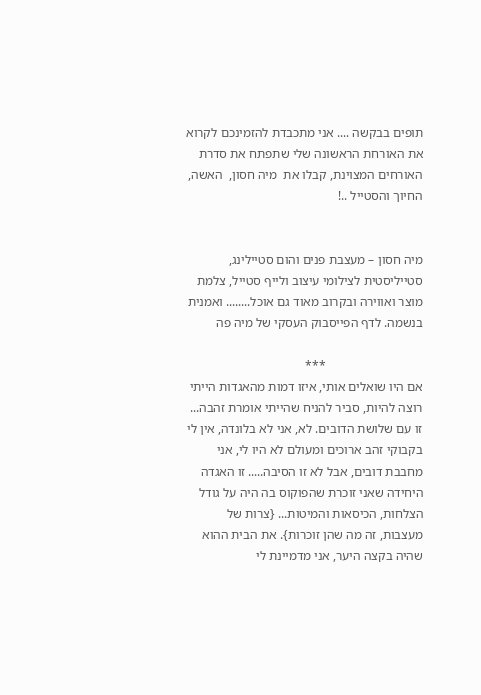תופים בבקשה .... אני מתכבדת להזמינכם לקרוא את האורחת הראשונה שלי שתפתח את סדרת האורחים המצוינת, קבלו את  מיה חסון,  האשה, החיוך והסטייל ..!


מיה חסון – מעצבת פנים והום סטיילינג, סטייליסטית לצילומי עיצוב ולייף סטייל, צלמת מוצר ואווירה ובקרוב מאוד גם אוכל........ ואמנית בנשמה. לדף הפייסבוק העסקי של מיה פה

                              ***
אם היו שואלים אותי, איזו דמות מהאגדות הייתי רוצה להיות, סביר להניח שהייתי אומרת זהבה... זו עם שלושת הדובים. לא, אני לא בלונדה, אין לי בקבוקי זהב ארוכים ומעולם לא היו לי, אני מחבבת דובים, אבל לא זו הסיבה..... זו האגדה היחידה שאני זוכרת שהפוקוס בה היה על גודל הצלחות, הכיסאות והמיטות... {צרות של מעצבות, זה מה שהן זוכרות}. את הבית ההוא שהיה בקצה היער, אני מדמיינת לי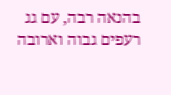בהנאה רבה, עם גג רעפים גבוה וארובה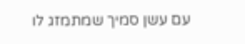עם עשן סמיך שמתמזג לו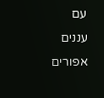עם עננים אפורים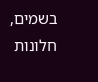בשמים, חלונות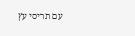עם תריסי עץ